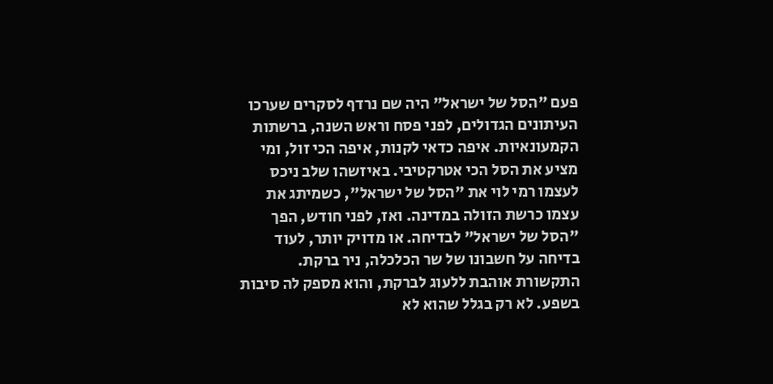פעם "הסל של ישראל" היה שם נרדף לסקרים שערכו העיתונים הגדולים, לפני פסח וראש השנה, ברשתות הקמעונאיות. איפה כדאי לקנות, איפה הכי זול, ומי מציע את הסל הכי אטרקטיבי. באיזשהו שלב ניכס לעצמו רמי לוי את "הסל של ישראל", כשמיתג את עצמו כרשת הזולה במדינה. ואז, לפני חודש, הפך "הסל של ישראל" לבדיחה. או מדויק יותר, לעוד בדיחה על חשבונו של שר הכלכלה, ניר ברקת.
התקשורת אוהבת ללעוג לברקת, והוא מספק לה סיבות בשפע. לא רק בגלל שהוא לא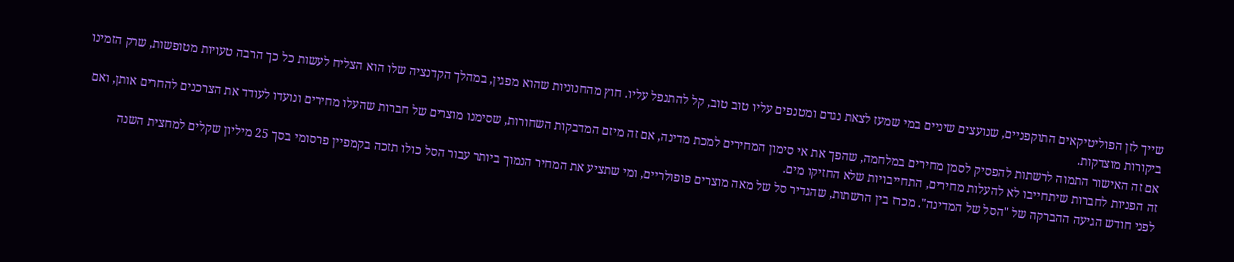שייך לזן הפוליטיקאים התוקפניים, שנועצים שיניים במי שמעז לצאת נגדם ומטנפים עליו טוב טוב, קל להתנפל עליו. חוץ מהחנוניות שהוא מפגין, במהלך הקדנציה שלו הוא הצליח לעשות כל כך הרבה טעויות מטופשות, שרק הזמינו ביקורות מוצדקות.
אם זה האישור התמוה לרשתות להפסיק לסמן מחירים במלחמה, שהפך את אי סימון המחירים למכת מדינה, אם זה מיזם המדבקות השחורות, שסימנו מוצרים של חברות שהעלו מחירים ונועדו לעודד את הצרכנים להחרים אותן, ואם זה הפניות לחברות שיתחייבו לא להעלות מחירים, התחייבויות שלא החזיקו מים.
לפני חודש הגיעה ההברקה של "הסל של המדינה". מכרז בין הרשתות, שהגדיר סל של מאה מוצרים פופולריים, ומי שתציע את המחיר הנמוך ביותר עבור הסל כולו תזכה בקמפיין פרסומי בסך 25 מיליון שקלים למחצית השנה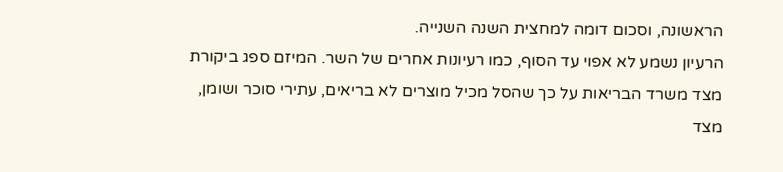הראשונה, וסכום דומה למחצית השנה השנייה.
הרעיון נשמע לא אפוי עד הסוף, כמו רעיונות אחרים של השר. המיזם ספג ביקורת מצד משרד הבריאות על כך שהסל מכיל מוצרים לא בריאים, עתירי סוכר ושומן, מצד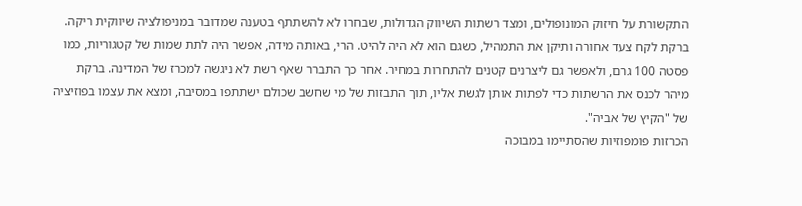התקשורת על חיזוק המונופולים, ומצד רשתות השיווק הגדולות, שבחרו לא להשתתף בטענה שמדובר במניפולציה שיווקית ריקה.
ברקת לקח צעד אחורה ותיקן את התמהיל, כשגם הוא לא היה להיט. הרי, באותה מידה, אפשר היה לתת שמות של קטגוריות, כמו פסטה 100 גרם, ולאפשר גם ליצרנים קטנים להתחרות במחיר. אחר כך התברר שאף רשת לא ניגשה למכרז של המדינה. ברקת מיהר לכנס את הרשתות כדי לפתות אותן לגשת אליו, תוך התבזות של מי שחשב שכולם ישתתפו במסיבה, ומצא את עצמו בפוזיציה של "הקיץ של אביה".
הכרזות פומפוזיות שהסתיימו במבוכה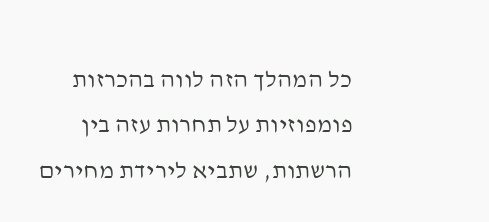כל המהלך הזה לווה בהכרזות פומפוזיות על תחרות עזה בין הרשתות, שתביא לירידת מחירים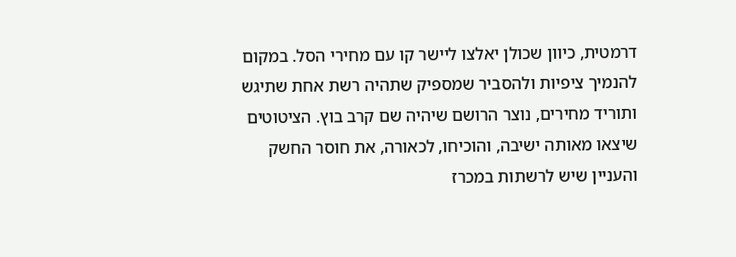דרמטית, כיוון שכולן יאלצו ליישר קו עם מחירי הסל. במקום להנמיך ציפיות ולהסביר שמספיק שתהיה רשת אחת שתיגש ותוריד מחירים, נוצר הרושם שיהיה שם קרב בוץ. הציטוטים שיצאו מאותה ישיבה, והוכיחו, לכאורה, את חוסר החשק והעניין שיש לרשתות במכרז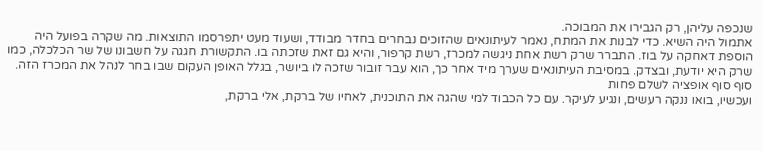שנכפה עליהן, רק הגבירו את המבוכה.
אתמול היה השיא. כדי לבנות את המתח, נאמר לעיתונאים שהזוכים נבחרים בחדר מבודד, ושעוד מעט יתפרסמו התוצאות. מה שקרה בפועל היה הוספת דאחקה על בוז. התברר שרק רשת אחת ניגשה למכרז, רשת קרפור, והיא גם זאת שזכתה בו. התקשורת חגגה על חשבונו של שר הכלכלה, כמו שרק היא יודעת, ובצדק. במסיבת העיתונאים שערך מיד אחר כך, הוא עבר זובור שזכה לו ביושר, בגלל האופן העקום שבו בחר לנהל את המכרז הזה.
סוף סוף אופציה לשלם פחות
ועכשיו, בואו ננקה רעשים, ונגיע לעיקר. עם כל הכבוד למי שהגה את התוכנית, לאחיו של ברקת, אלי ברקת,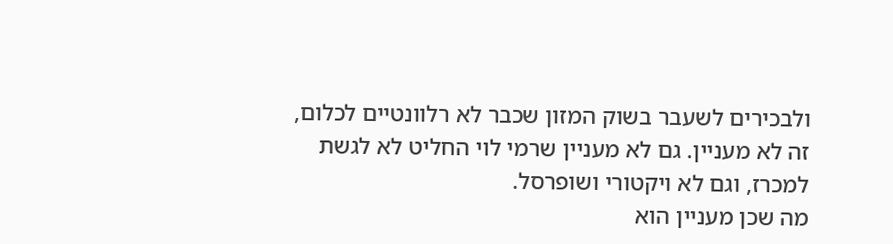ולבכירים לשעבר בשוק המזון שכבר לא רלוונטיים לכלום, זה לא מעניין. גם לא מעניין שרמי לוי החליט לא לגשת למכרז, וגם לא ויקטורי ושופרסל.
מה שכן מעניין הוא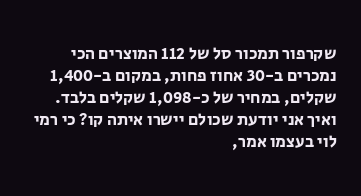שקרפור תמכור סל של 112 המוצרים הכי נמכרים ב-30 אחוז פחות, במקום ב-1,400 שקלים, במחיר של כ-1,098 שקלים בלבד.
ואיך אני יודעת שכולם יישרו איתה קו? כי רמי לוי בעצמו אמר,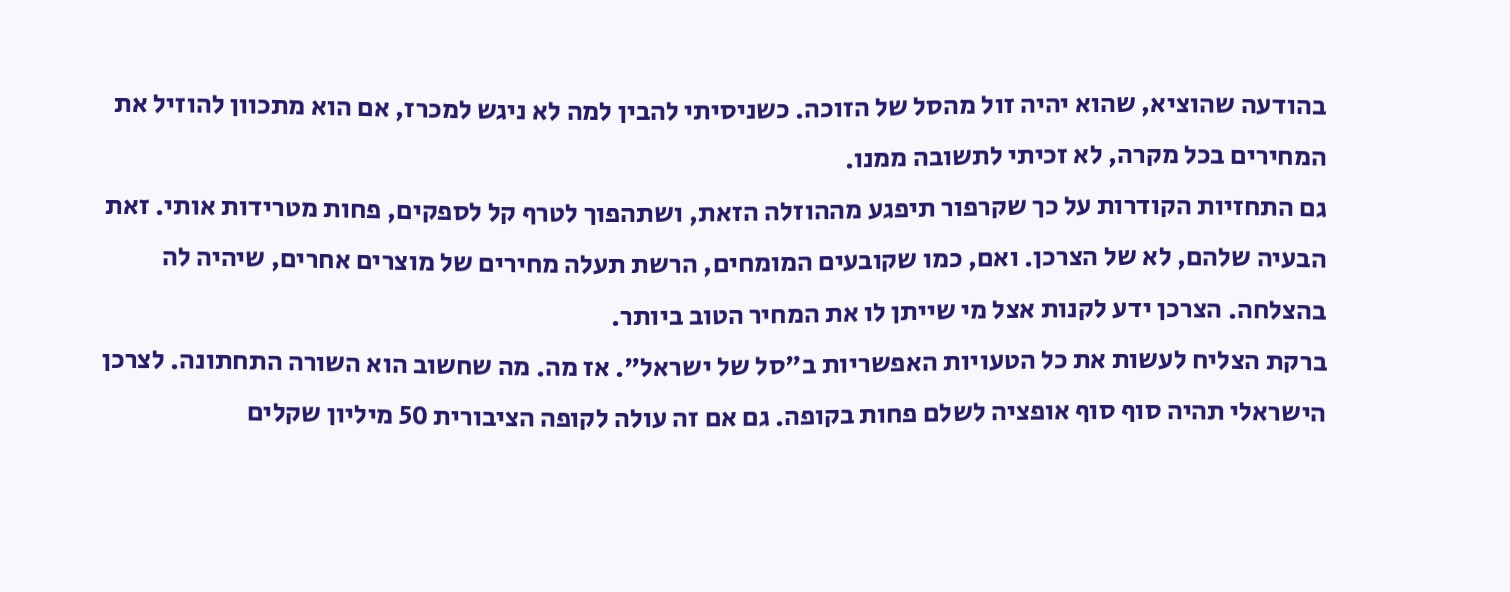בהודעה שהוציא, שהוא יהיה זול מהסל של הזוכה. כשניסיתי להבין למה לא ניגש למכרז, אם הוא מתכוון להוזיל את המחירים בכל מקרה, לא זכיתי לתשובה ממנו.
גם התחזיות הקודרות על כך שקרפור תיפגע מההוזלה הזאת, ושתהפוך לטרף קל לספקים, פחות מטרידות אותי. זאת הבעיה שלהם, לא של הצרכן. ואם, כמו שקובעים המומחים, הרשת תעלה מחירים של מוצרים אחרים, שיהיה לה בהצלחה. הצרכן ידע לקנות אצל מי שייתן לו את המחיר הטוב ביותר.
ברקת הצליח לעשות את כל הטעויות האפשריות ב"סל של ישראל". אז מה. מה שחשוב הוא השורה התחתונה. לצרכן הישראלי תהיה סוף סוף אופציה לשלם פחות בקופה. גם אם זה עולה לקופה הציבורית 50 מיליון שקלים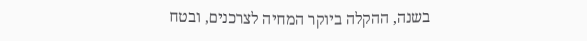בשנה, ההקלה ביוקר המחיה לצרכנים, ובטח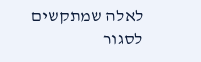לאלה שמתקשים לסגור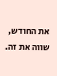את החודש, שווה את זה.